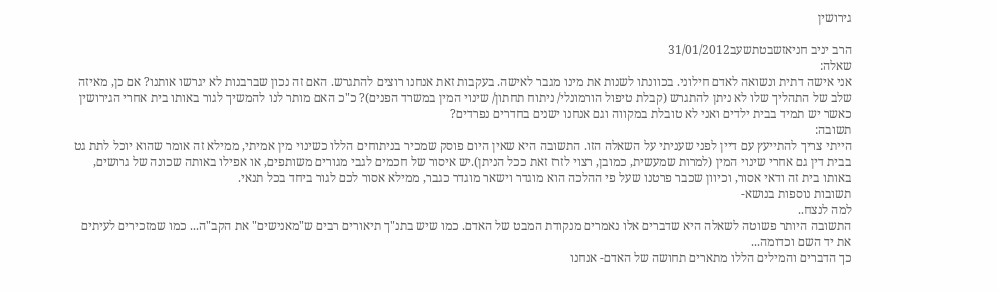גירושין

הרב יניב חניאזשבטתשעב31/01/2012
שאלה:
אני אישה דתית ונשואה לאדם חילוני. בכוונתו לשנות את מינו מגבר לאישה. בעקבות זאת אנחנו רוצים להתגרש. האם זה נכון שברבנות לא יגרשו אותנו? אם כן, מאיזה שלב של התהליך שלו לא ניתן להתגרש (קבלת טיפול הורמונלי/ ניתוח תחתון/ שינוי המין במשרד הפנים)? כ"כ האם מותר לנו להמשיך לגור באותו בית אחרי הגירושין כאשר יש תמיד בבית ילדים ואני לא טובלת במקווה וגם אנחנו ישנים בחדרים נפרדים?
תשובה:
הייתי צריך להתייעץ עם דיין לפני שעניתי על השאלה הזו. התשובה היא שאין היום פוסק שמכיר בניתוחים הללו כשינוי מין אמיתי, ממילא זה אומר שהוא יוכל לתת גט בבית דין גם אחרי שינוי המין (למרות שמעשית, כמובן, רצוי לזרז זאת ככל הניתן).יש איסור של חכמים לגבי מגורים משותפים, או אפילו באותה שכונה של גרושים, באותו בית זה ודאי אסור, וכיוון שכבר פרטנו שעל פי ההלכה הוא מוגדר וישאר מוגדר כגבר, ממילא אסור לכם לגור ביחד בכל תנאי.
תשובות נוספות בנושא-
למה לנצח..
התשובה היותר פשוטה לשאלה היא שדברים אלו נאמרים מנקודת המבט של האדם. כמו שיש בתנ"ך תיאורים רבים ש"מאנישים" את הקב"ה... כמו שמזכירים לעיתים את יד השם וכדומה...
כך הדברים והמילים הללו מתארים תחושה של האדם- אנחנו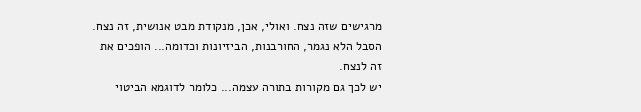מרגישים שזה נצח. ואולי, אכן, מנקודת מבט אנושית, זה נצח. הסבל הלא נגמר, החורבנות, הביזיונות וכדומה... הופכים את זה לנצח.
יש לכך גם מקורות בתורה עצמה... כלומר לדוגמא הביטוי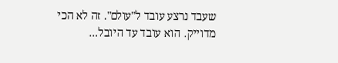שעבד נרצע עובד ל"עולם". זה לא הכי מדוייק. הוא עובד עד היובל...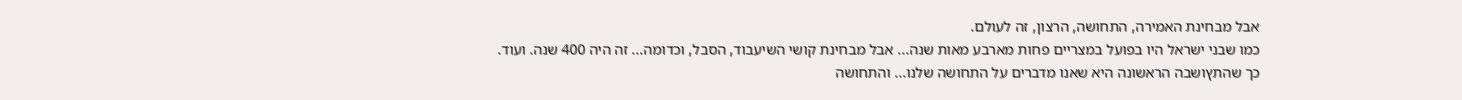אבל מבחינת האמירה, התחושה, הרצון, זה לעולם.
כמו שבני ישראל היו בפועל במצריים פחות מארבע מאות שנה... אבל מבחינת קושי השיעבוד, הסבל, וכדומה... זה היה 400 שנה. ועוד.
כך שהתץושבה הראשונה היא שאנו מדברים על התחושה שלנו... והתחושה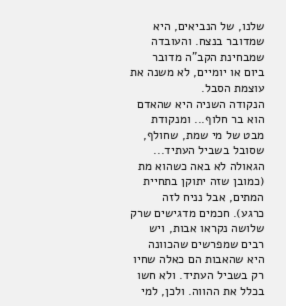שלנו, של הנביאים, היא שמדובר בנצח. והעובדה שמבחינת הקב"ה מדובר ביום או יומיים, לא משנה את עוצמת הסבל.
הנקודה השניה היא שהאדם הוא בר חלוף... ומנקודת מבט של מי שמת, שחולף, שסובל בשביל העתיד... הגאולה לא באה כשהוא מת (כמובן שזה יתוקן בתחיית המתים, אבל נניח לזה כרגע). חכמים מדגישים שרק שלושה נקראו אבות, ויש רבים שמפרשים שהכוונה היא שהאבות הם כאלה שחיו רק בשביל העתיד. ולא חשו בכלל את ההווה. ולכן, למי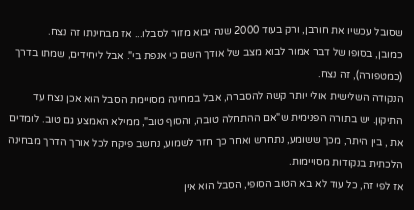שסובל עכשיו את חורבן, ורק בעוד 2000 שנה יבוא מזור לסבלו... אז מבחינתו זה נצח.
כמובן, בסופו של דבר אמור לבוא מצב של אודך השם כי אנפת בי". אבל ליחידים, שמתו בדרך (כמטפורה), זה נצח.
הנקודה השלישית אולי יותר קשה להסברה, אבל במחינה מסויימת הסבל הוא אכן נצח עד התיקון. יש בתורה הפנימית ש"אם ההתחלה טובה, והסוף טוב", ממילא האמצע גם טוב. לומדים את , בין היתר, מכך ששומע, נתחרש ואחר כך חזר לשמוע, נחשב פיקח לכל אורך הדרך מבחינה הלכתית בנקודות מסויימות.
אז לפי זה, כל עוד לא בא הטוב הסופי, הסבל הוא אין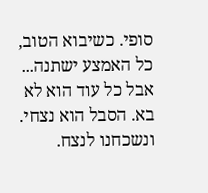סופי. כשיבוא הטוב, כל האמצע ישתנה... אבל כל עוד הוא לא בא. הסבל הוא נצחי. ונשכחנו לנצח.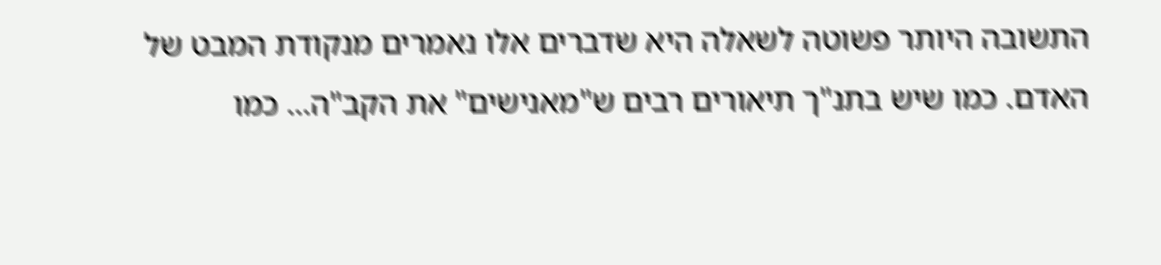התשובה היותר פשוטה לשאלה היא שדברים אלו נאמרים מנקודת המבט של האדם. כמו שיש בתנ"ך תיאורים רבים ש"מאנישים" את הקב"ה... כמו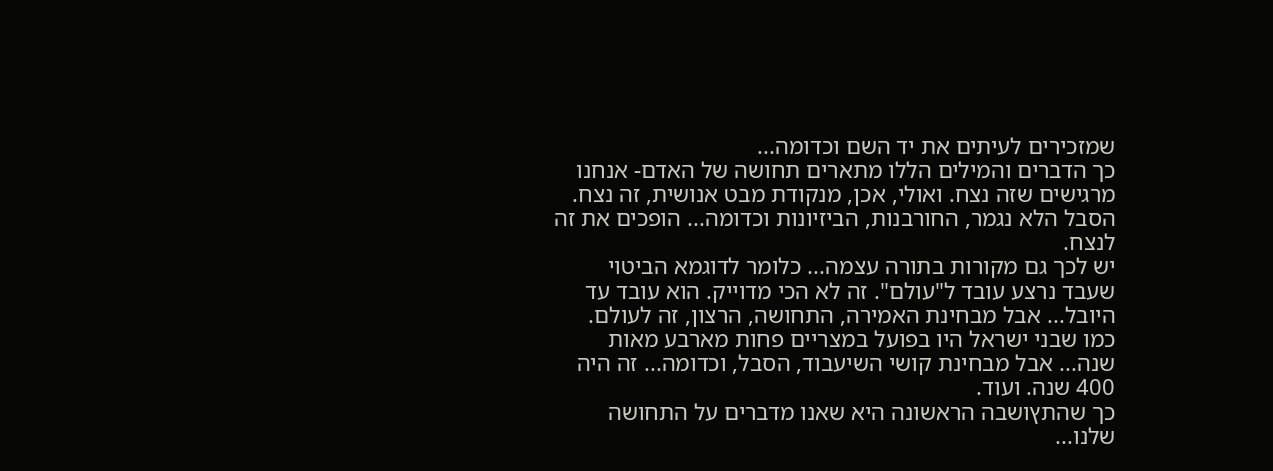שמזכירים לעיתים את יד השם וכדומה...
כך הדברים והמילים הללו מתארים תחושה של האדם- אנחנו מרגישים שזה נצח. ואולי, אכן, מנקודת מבט אנושית, זה נצח. הסבל הלא נגמר, החורבנות, הביזיונות וכדומה... הופכים את זה לנצח.
יש לכך גם מקורות בתורה עצמה... כלומר לדוגמא הביטוי שעבד נרצע עובד ל"עולם". זה לא הכי מדוייק. הוא עובד עד היובל... אבל מבחינת האמירה, התחושה, הרצון, זה לעולם.
כמו שבני ישראל היו בפועל במצריים פחות מארבע מאות שנה... אבל מבחינת קושי השיעבוד, הסבל, וכדומה... זה היה 400 שנה. ועוד.
כך שהתץושבה הראשונה היא שאנו מדברים על התחושה שלנו...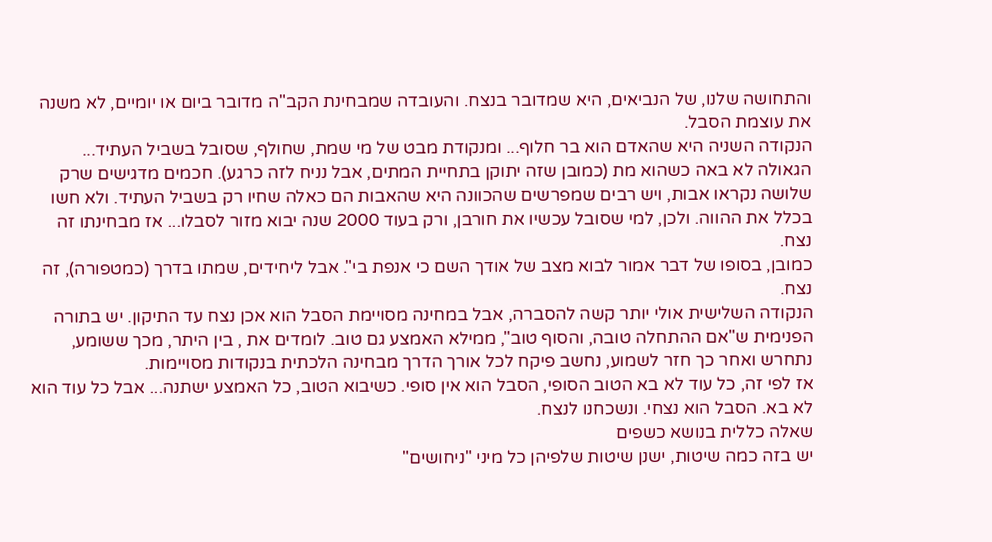והתחושה שלנו, של הנביאים, היא שמדובר בנצח. והעובדה שמבחינת הקב"ה מדובר ביום או יומיים, לא משנה את עוצמת הסבל.
הנקודה השניה היא שהאדם הוא בר חלוף... ומנקודת מבט של מי שמת, שחולף, שסובל בשביל העתיד... הגאולה לא באה כשהוא מת (כמובן שזה יתוקן בתחיית המתים, אבל נניח לזה כרגע). חכמים מדגישים שרק שלושה נקראו אבות, ויש רבים שמפרשים שהכוונה היא שהאבות הם כאלה שחיו רק בשביל העתיד. ולא חשו בכלל את ההווה. ולכן, למי שסובל עכשיו את חורבן, ורק בעוד 2000 שנה יבוא מזור לסבלו... אז מבחינתו זה נצח.
כמובן, בסופו של דבר אמור לבוא מצב של אודך השם כי אנפת בי". אבל ליחידים, שמתו בדרך (כמטפורה), זה נצח.
הנקודה השלישית אולי יותר קשה להסברה, אבל במחינה מסויימת הסבל הוא אכן נצח עד התיקון. יש בתורה הפנימית ש"אם ההתחלה טובה, והסוף טוב", ממילא האמצע גם טוב. לומדים את , בין היתר, מכך ששומע, נתחרש ואחר כך חזר לשמוע, נחשב פיקח לכל אורך הדרך מבחינה הלכתית בנקודות מסויימות.
אז לפי זה, כל עוד לא בא הטוב הסופי, הסבל הוא אין סופי. כשיבוא הטוב, כל האמצע ישתנה... אבל כל עוד הוא לא בא. הסבל הוא נצחי. ונשכחנו לנצח.
שאלה כללית בנושא כשפים
יש בזה כמה שיטות, ישנן שיטות שלפיהן כל מיני "ניחושים"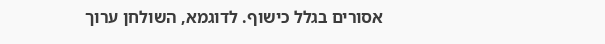אסורים בגלל כישוף. לדוגמא, השולחן ערוך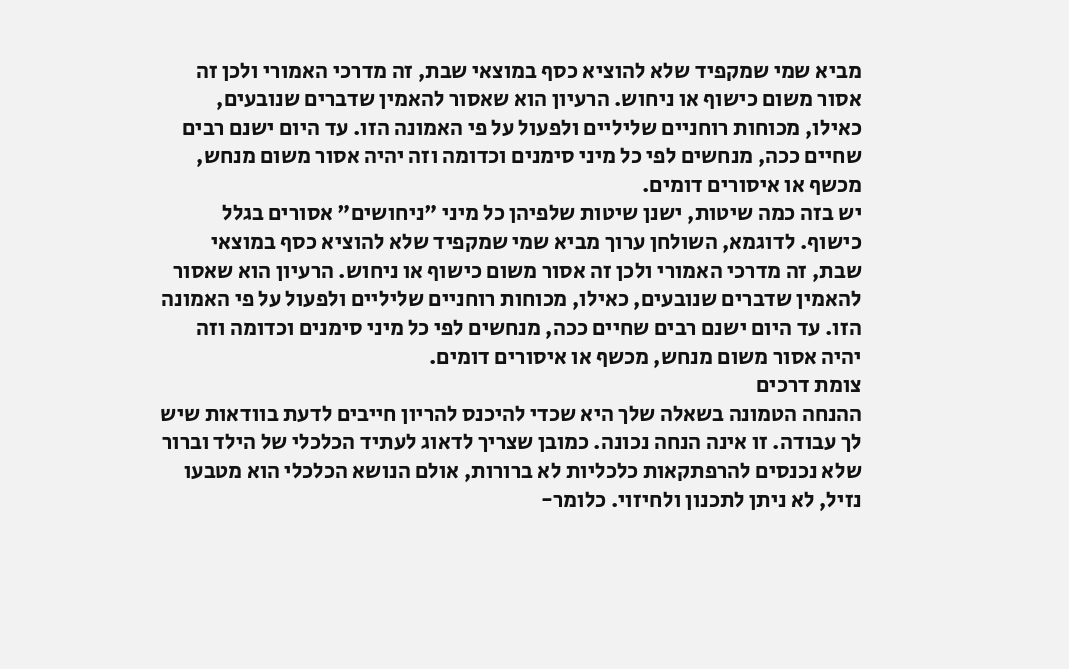מביא שמי שמקפיד שלא להוציא כסף במוצאי שבת, זה מדרכי האמורי ולכן זה אסור משום כישוף או ניחוש. הרעיון הוא שאסור להאמין שדברים שנובעים, כאילו, מכוחות רוחניים שליליים ולפעול על פי האמונה הזו. עד היום ישנם רבים שחיים ככה, מנחשים לפי כל מיני סימנים וכדומה וזה יהיה אסור משום מנחש, מכשף או איסורים דומים.
יש בזה כמה שיטות, ישנן שיטות שלפיהן כל מיני "ניחושים" אסורים בגלל כישוף. לדוגמא, השולחן ערוך מביא שמי שמקפיד שלא להוציא כסף במוצאי שבת, זה מדרכי האמורי ולכן זה אסור משום כישוף או ניחוש. הרעיון הוא שאסור להאמין שדברים שנובעים, כאילו, מכוחות רוחניים שליליים ולפעול על פי האמונה הזו. עד היום ישנם רבים שחיים ככה, מנחשים לפי כל מיני סימנים וכדומה וזה יהיה אסור משום מנחש, מכשף או איסורים דומים.
צומת דרכים
ההנחה הטמונה בשאלה שלך היא שכדי להיכנס להריון חייבים לדעת בוודאות שיש לך עבודה. זו אינה הנחה נכונה. כמובן שצריך לדאוג לעתיד הכלכלי של הילד וברור שלא נכנסים להרפתקאות כלכליות לא ברורות, אולם הנושא הכלכלי הוא מטבעו נזיל, לא ניתן לתכנון ולחיזוי. כלומר-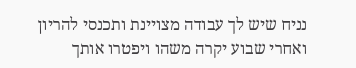נניח שיש לך עבודה מצויינת ותכנסי להריון ואחרי שבוע יקרה משהו ויפטרו אותך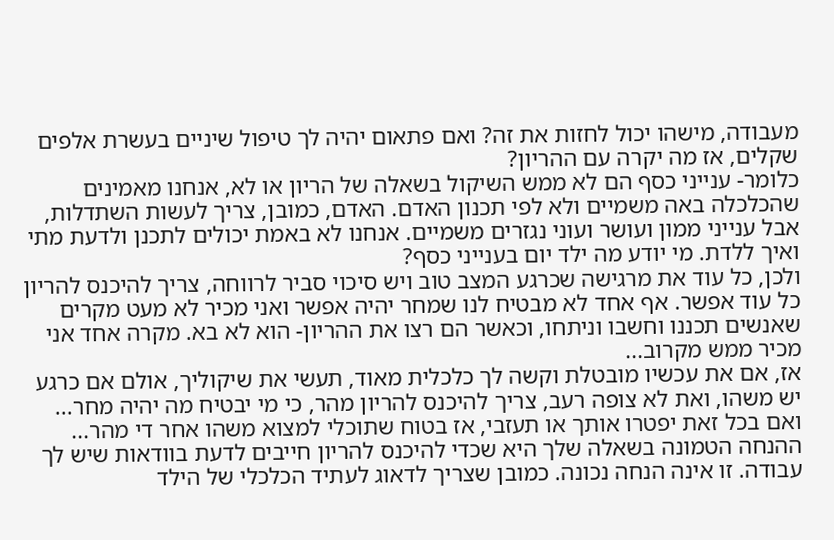מעבודה, מישהו יכול לחזות את זה? ואם פתאום יהיה לך טיפול שיניים בעשרת אלפים שקלים, אז מה יקרה עם ההריון?
כלומר- ענייני כסף הם לא ממש השיקול בשאלה של הריון או לא, אנחנו מאמינים שהכלכלה באה משמיים ולא לפי תכנון האדם. האדם, כמובן, צריך לעשות השתדלות, אבל ענייני ממון ועושר ועוני נגזרים משמיים. אנחנו לא באמת יכולים לתכנן ולדעת מתי ואיך ללדת. מי יודע מה ילד יום בענייני כסף?
ולכן, כל עוד את מרגישה שכרגע המצב טוב ויש סיכוי סביר לרווחה, צריך להיכנס להריון כל עוד אפשר. אף אחד לא מבטיח לנו שמחר יהיה אפשר ואני מכיר לא מעט מקרים שאנשים תכננו וחשבו וניתחו, וכאשר הם רצו את ההריון- הוא לא בא. מקרה אחד אני מכיר ממש מקרוב...
אז, אם את עכשיו מובטלת וקשה לך כלכלית מאוד, תעשי את שיקוליך, אולם אם כרגע יש משהו, ואת לא צופה רעב, צריך להיכנס להריון מהר, כי מי יבטיח מה יהיה מחר... ואם בכל זאת יפטרו אותך או תעזבי, אז בטוח שתוכלי למצוא משהו אחר די מהר...
ההנחה הטמונה בשאלה שלך היא שכדי להיכנס להריון חייבים לדעת בוודאות שיש לך עבודה. זו אינה הנחה נכונה. כמובן שצריך לדאוג לעתיד הכלכלי של הילד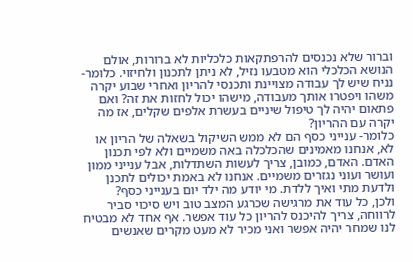וברור שלא נכנסים להרפתקאות כלכליות לא ברורות, אולם הנושא הכלכלי הוא מטבעו נזיל, לא ניתן לתכנון ולחיזוי. כלומר- נניח שיש לך עבודה מצויינת ותכנסי להריון ואחרי שבוע יקרה משהו ויפטרו אותך מעבודה, מישהו יכול לחזות את זה? ואם פתאום יהיה לך טיפול שיניים בעשרת אלפים שקלים, אז מה יקרה עם ההריון?
כלומר- ענייני כסף הם לא ממש השיקול בשאלה של הריון או לא, אנחנו מאמינים שהכלכלה באה משמיים ולא לפי תכנון האדם. האדם, כמובן, צריך לעשות השתדלות, אבל ענייני ממון ועושר ועוני נגזרים משמיים. אנחנו לא באמת יכולים לתכנן ולדעת מתי ואיך ללדת. מי יודע מה ילד יום בענייני כסף?
ולכן, כל עוד את מרגישה שכרגע המצב טוב ויש סיכוי סביר לרווחה, צריך להיכנס להריון כל עוד אפשר. אף אחד לא מבטיח לנו שמחר יהיה אפשר ואני מכיר לא מעט מקרים שאנשים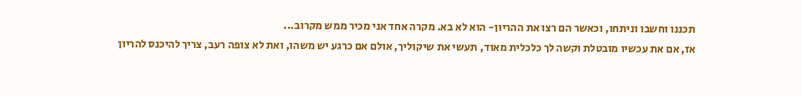תכננו וחשבו וניתחו, וכאשר הם רצו את ההריון- הוא לא בא. מקרה אחד אני מכיר ממש מקרוב...
אז, אם את עכשיו מובטלת וקשה לך כלכלית מאוד, תעשי את שיקוליך, אולם אם כרגע יש משהו, ואת לא צופה רעב, צריך להיכנס להריון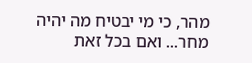מהר, כי מי יבטיח מה יהיה מחר... ואם בכל זאת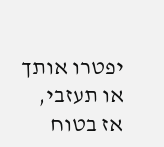יפטרו אותך או תעזבי, אז בטוח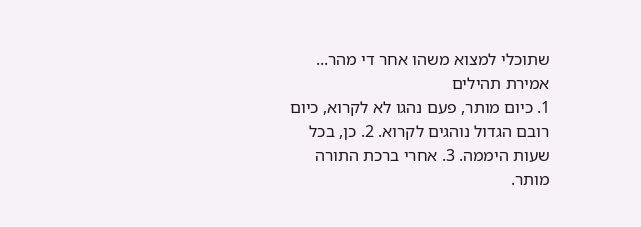שתוכלי למצוא משהו אחר די מהר...
אמירת תהילים
1. כיום מותר, פעם נהגו לא לקרוא, כיום רובם הגדול נוהגים לקרוא. 2. כן, בכל שעות היממה. 3. אחרי ברכת התורה מותר.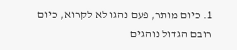1. כיום מותר, פעם נהגו לא לקרוא, כיום רובם הגדול נוהגים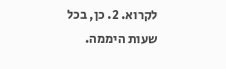לקרוא. 2. כן, בכל שעות היממה.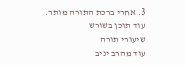3. אחרי ברכת התורה מותר.
עוד תוכן בשורש
שיעורי תורה
עוד מהרב יניב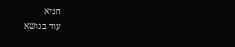חניא
עוד בנושא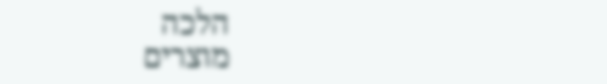הלכה
מוצרים